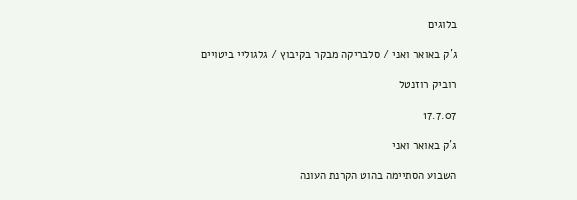בלוגים

ג´ק באואר ואני / סלבריקה מבקר בקיבוץ / גלגוליי ביטויים

רוביק רוזנטל

17.7.07

ג´ק באואר ואני

השבוע הסתיימה בהוט הקרנת העונה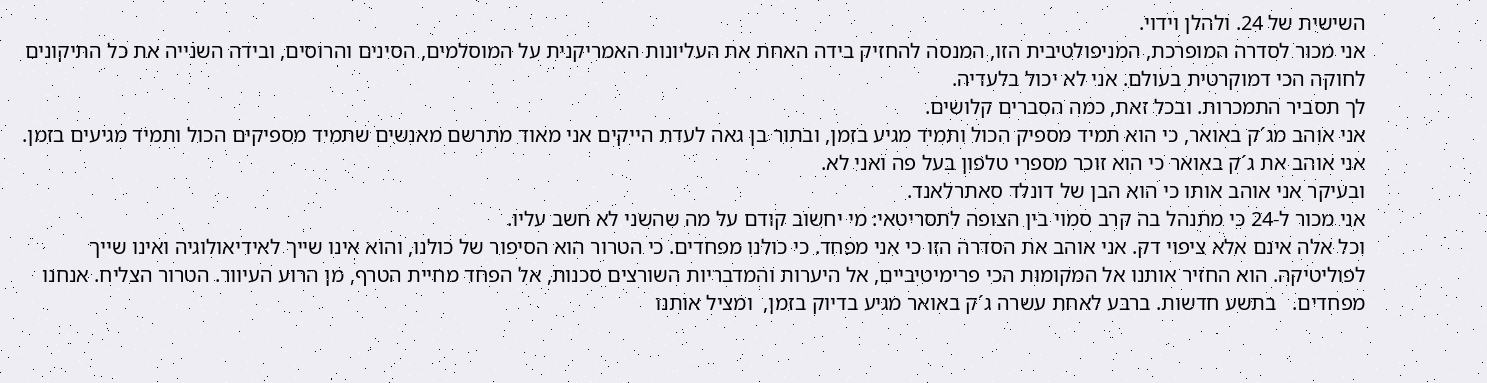השישית של 24. ולהלן וידוי.
אני מכור לסדרה המופרכת, המניפולטיבית הזו, המנסה להחזיק בידה האחת את העליונות האמריקנית על המוסלמים, הסינים והרוסים, ובידה השנייה את כל התיקונים לחוקה הכי דמוקרטית בעולם. אני לא יכול בלעדיה.
לך תסביר התמכרות. ובכל זאת, כמה הסברים קלושים.
אני אוהב מג´ק באואר, כי הוא תמיד מספיק הכול ותמיד מגיע בזמן, ובתור בן גאה לעדת הייקים אני מאוד מתרשם מאנשים שתמיד מספיקים הכול ותמיד מגיעים בזמן.
אני אוהב את ג´ק באואר כי הוא זוכר מספרי טלפון בעל פה ואני לא.
ובעיקר אני אוהב אותו כי הוא הבן של דונלד סאתרלאנד.
אני מכור ל-24 כי מתנהל בה קרב סמוי בין הצופה לתסריטאי: מי יחשוב קודם על מה שהשני לא חשב עליו.
וכל אלה אינם אלא ציפוי דק. אני אוהב את הסדרה הזו כי אני מפחד. כי כולנו מפחדים. כי הטרור הוא הסיפור של כולנו, והוא אינו שייך לאידיאולוגיה ואינו שייך לפוליטיקה. הוא החזיר אותנו אל המקומות הכי פרימיטיביים, אל היערות והמדבריות השורצים סכנות, אל הפחד מחיית הטרף, מן הרוע העיוור. הטרור הצליח. אנחנו מפחדים.   בתשע חדשות. ברבע לאחת עשרה ג´ק באואר מגיע בדיוק בזמן,  ומציל אותנו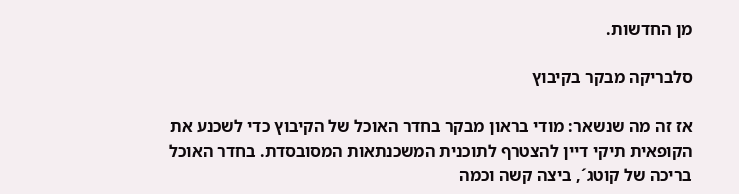מן החדשות.

סלבריקה מבקר בקיבוץ

אז זה מה שנשאר: מודי בראון מבקר בחדר האוכל של הקיבוץ כדי לשכנע את הקופאית תיקי דיין להצטרף לתוכנית המשכנתאות המסובסדת. בחדר האוכל בריכה של קוטג´, ביצה קשה וכמה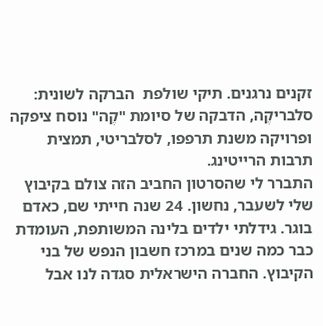זקנים נרגנים. תיקי שולפת  הברקה לשונית: סלבריקֶה, הדבקה של סיומת "קֶה" נוסח ציפקה ופרויקה משנת תרפפו, לסלבריטי, תמצית תרבות הרייטינג.
התברר לי שהסרטון החביב הזה צולם בקיבוץ שלי לשעבר, נחשון. 24 שנה חייתי שם, כאדם בוגר. גידלתי ילדים בלינה המשותפת, העומדת כבר כמה שנים במרכז חשבון הנפש של בני הקיבוץ. החברה הישראלית סגדה לנו אבל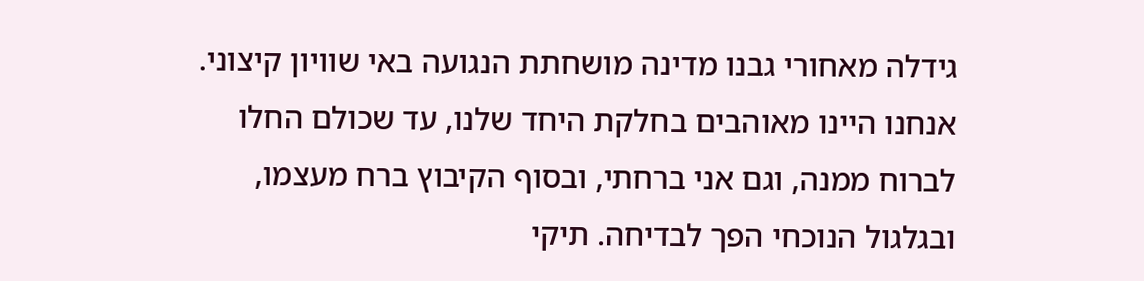גידלה מאחורי גבנו מדינה מושחתת הנגועה באי שוויון קיצוני. אנחנו היינו מאוהבים בחלקת היחד שלנו, עד שכולם החלו לברוח ממנה, וגם אני ברחתי, ובסוף הקיבוץ ברח מעצמו, ובגלגול הנוכחי הפך לבדיחה. תיקי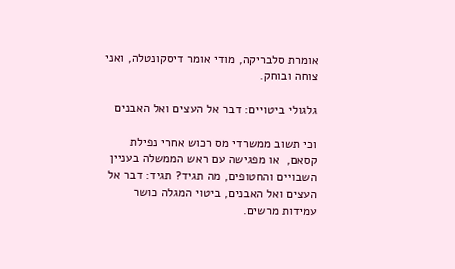אומרת סלבריקה, מודי אומר דיסקונטלה, ואני צוחה ובוחק.

גלגולי ביטויים: דבר אל העצים ואל האבנים

וכי תשוב ממשרדי מס רכוש אחרי נפילת קסאם,  או מפגישה עם ראש הממשלה בעניין השבויים והחטופים, מה תגיד? תגיד: דבר אל העצים ואל האבנים, ביטוי המגלה כושר עמידות מרשים.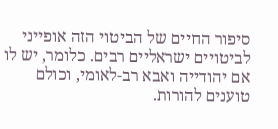סיפור החיים של הביטוי הזה אופייני לביטויים ישראליים רבים. כלומר, יש לו אם יהודייה ואבא רב-לאומי, וכולם טוענים להורות.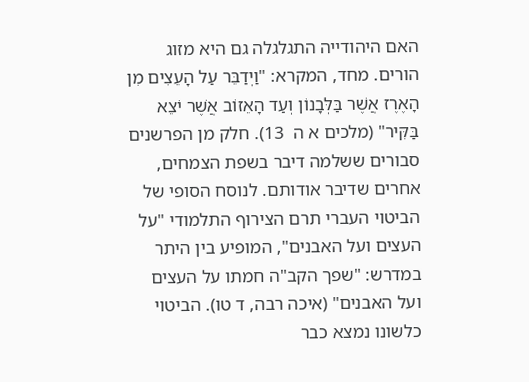האם היהודייה התגלגלה גם היא מזוג הורים. מחד, המקרא: "וַיְדַבֵּר עַל הָעֵצִים מִן הָאֶרֶז אֲשֶׁר בַּלְּבָנוֹן וְעַד הָאֵזוֹב אֲשֶׁר יֹצֵא בַּקִּיר" (מלכים א ה  13). חלק מן הפרשנים סבורים ששלמה דיבר בשפת הצמחים, אחרים שדיבר אודותם. לנוסח הסופי של הביטוי העברי תרם הצירוף התלמודי "על העצים ועל האבנים", המופיע בין היתר   במדרש: "שפך הקב"ה חמתו על העצים ועל האבנים" (איכה רבה, ד טו). הביטוי כלשונו נמצא כבר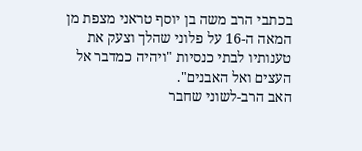בכתבי הרב משה בן יוסף טראני מצפת מן המאה ה-16 על פלוני שהלך וצעק את טענותיו לבתי כנסיות "ויהיה כמדבר אל העצים ואל האבנים".
האב הרב-לשוני שחבר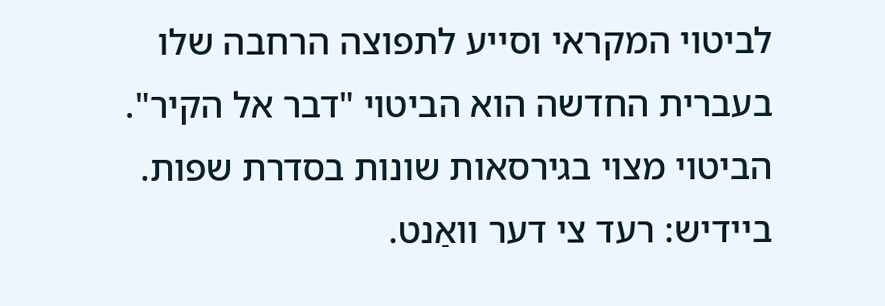לביטוי המקראי וסייע לתפוצה הרחבה שלו בעברית החדשה הוא הביטוי "דבר אל הקיר". הביטוי מצוי בגירסאות שונות בסדרת שפות. ביידיש: רעד צי דער וואַנט.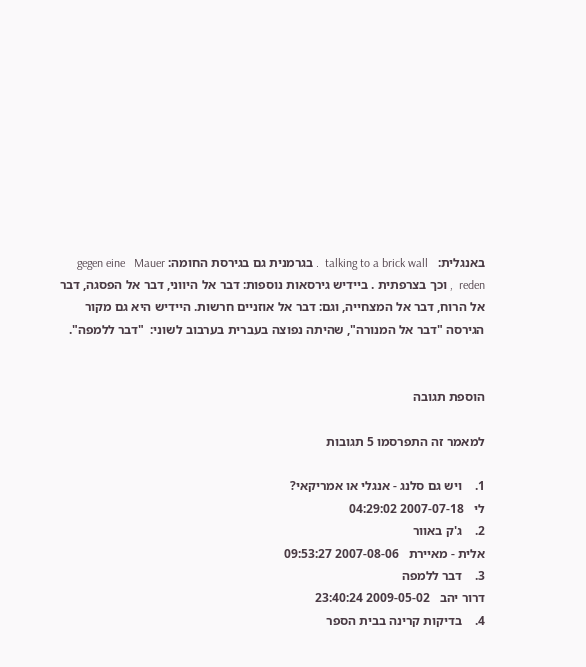באנגלית:   talking to a brick wall  . בגרמנית גם בגירסת החומה: gegen eine   Mauer reden  , וכך בצרפתית . ביידיש גירסאות נוספות: דבר אל היווני, דבר אל הפסגה, דבר אל הרוח, דבר אל המצחייה, וגם: דבר אל אוזניים חרשות. היידיש היא גם מקור הגירסה "דבר אל המנורה", שהיתה נפוצה בעברית בערבוב לשוני:  "דבר ללמפה".


הוספת תגובה

למאמר זה התפרסמו 5 תגובות

1.    ויש גם סלנג - אנגלי או אמריקאי?
לי   2007-07-18 04:29:02
2.    ג'ק באוור
אלית - מאיירת   2007-08-06 09:53:27
3.    דבר ללמפה
דרור יהב   2009-05-02 23:40:24
4.    בדיקות קרינה בבית הספר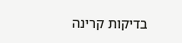בדיקות קרינה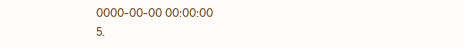0000-00-00 00:00:00
5.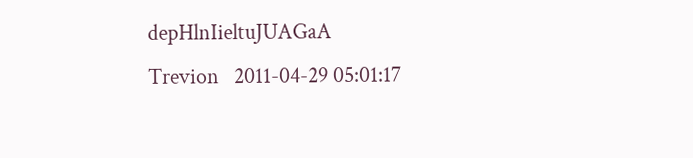depHlnIieltuJUAGaA
Trevion   2011-04-29 05:01:17